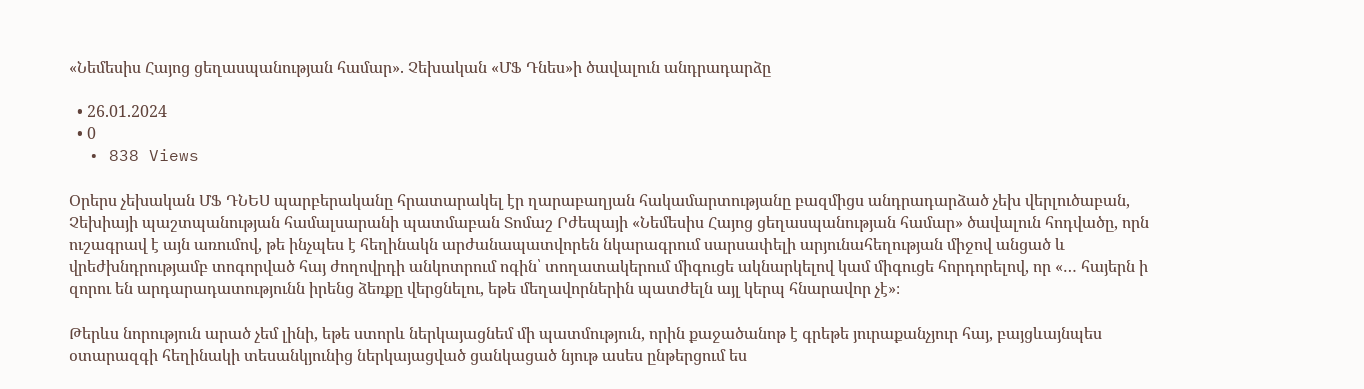«Նեմեսիս Հայոց ցեղասպանության համար». Չեխական «ՄՖ Դնես»ի ծավալուն անդրադարձը

  • 26.01.2024
  • 0
  • 838 Views

Օրերս չեխական ՄՖ ԴՆԵՍ պարբերականը հրատարակել էր ղարաբաղյան հակամարտությանը բազմիցս անդրադարձած չեխ վերլուծաբան, Չեխիայի պաշտպանության համալսարանի պատմաբան Տոմաշ Րժեպայի «Նեմեսիս Հայոց ցեղասպանության համար» ծավալուն հոդվածը, որն ուշագրավ է այն առումով, թե ինչպես է հեղինակն արժանապատվորեն նկարագրում սարսափելի արյունահեղության միջով անցած և վրեժխնդրությամբ տոգորված հայ ժողովրդի անկոտրում ոգին՝ տողատակերում միգուցե ակնարկելով կամ միգուցե հորդորելով, որ «… հայերն ի զորու են արդարադատությունն իրենց ձեռքը վերցնելու, եթե մեղավորներին պատժելն այլ կերպ հնարավոր չէ»։

Թերևս նորություն արած չեմ լինի, եթե ստորև ներկայացնեմ մի պատմություն, որին քաջածանոթ է գրեթե յուրաքանչյուր հայ, բայցևայնպես օտարազգի հեղինակի տեսանկյունից ներկայացված ցանկացած նյութ ասես ընթերցում ես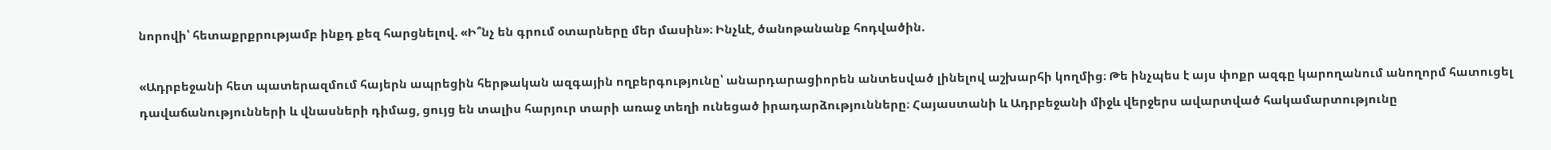նորովի՝ հետաքրքրությամբ ինքդ քեզ հարցնելով. «Ի՞նչ են գրում օտարները մեր մասին»։ Ինչևէ, ծանոթանանք հոդվածին.

«Ադրբեջանի հետ պատերազմում հայերն ապրեցին հերթական ազգային ողբերգությունը՝ անարդարացիորեն անտեսված լինելով աշխարհի կողմից։ Թե ինչպես է այս փոքր ազգը կարողանում անողորմ հատուցել դավաճանությունների և վնասների դիմաց, ցույց են տալիս հարյուր տարի առաջ տեղի ունեցած իրադարձությունները։ Հայաստանի և Ադրբեջանի միջև վերջերս ավարտված հակամարտությունը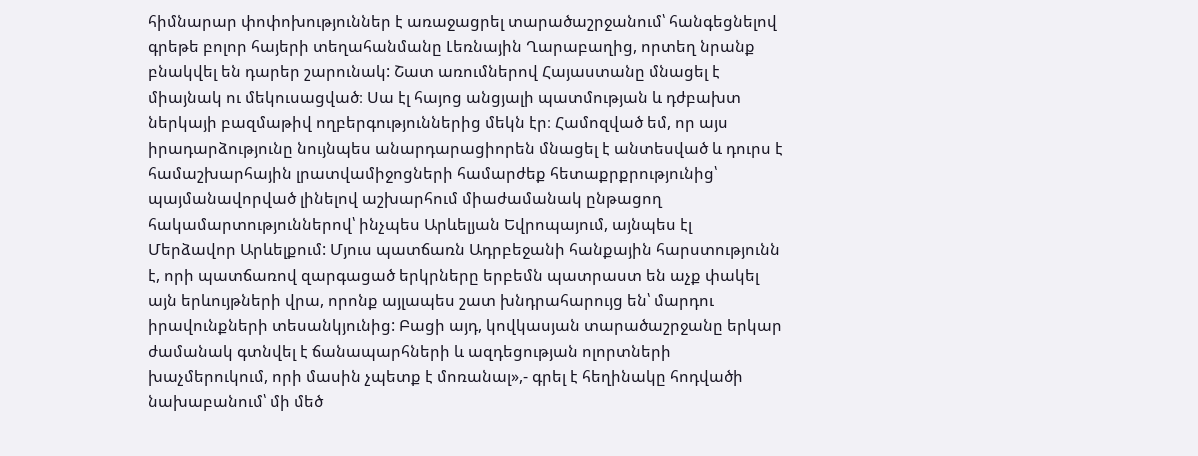հիմնարար փոփոխություններ է առաջացրել տարածաշրջանում՝ հանգեցնելով գրեթե բոլոր հայերի տեղահանմանը Լեռնային Ղարաբաղից, որտեղ նրանք բնակվել են դարեր շարունակ: Շատ առումներով Հայաստանը մնացել է միայնակ ու մեկուսացված։ Սա էլ հայոց անցյալի պատմության և դժբախտ ներկայի բազմաթիվ ողբերգություններից մեկն էր։ Համոզված եմ, որ այս իրադարձությունը նույնպես անարդարացիորեն մնացել է անտեսված և դուրս է համաշխարհային լրատվամիջոցների համարժեք հետաքրքրությունից՝ պայմանավորված լինելով աշխարհում միաժամանակ ընթացող հակամարտություններով՝ ինչպես Արևելյան Եվրոպայում, այնպես էլ Մերձավոր Արևելքում: Մյուս պատճառն Ադրբեջանի հանքային հարստությունն է, որի պատճառով զարգացած երկրները երբեմն պատրաստ են աչք փակել այն երևույթների վրա, որոնք այլապես շատ խնդրահարույց են՝ մարդու իրավունքների տեսանկյունից: Բացի այդ, կովկասյան տարածաշրջանը երկար ժամանակ գտնվել է ճանապարհների և ազդեցության ոլորտների խաչմերուկում, որի մասին չպետք է մոռանալ»,- գրել է հեղինակը հոդվածի նախաբանում՝ մի մեծ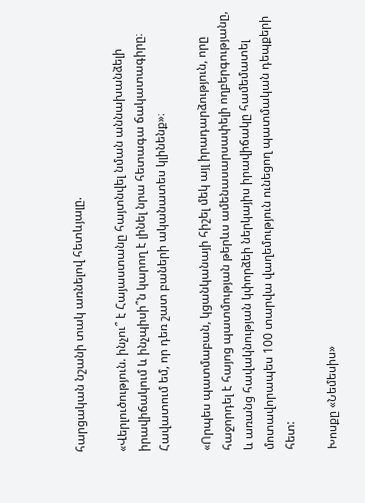հարցական նշանի տակ առնելով հետևյալը.

«Վերլուծություն. ինչու՞ է Հայաստանը հայտնվել նման աննախանձելի իրավիճակում և ինչպիսի՞ն կարող է լինել նրա հետագա ճակատագիրը։ Հավատում եմ, որ դեռ շատ բաների ականատես կլինենք»։

«Որպես պատմաբան, կցանկանայի հիշել մեկ այլ իրադարձություն, որը հաջորդել է հայոց պատմության թերևս ամենասարսափելի ողբերգությանը, և առանց հավակնության կփորձեի ներկայիս իրավիճակը համեմատել մոտավորապես 100 տարվա վաղեմություն ունեցող պատմական դեպքերի հետ:

Խոսքը «Նեմեսիս»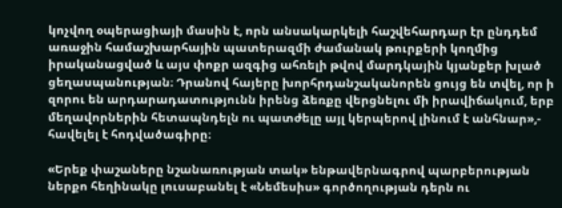կոչվող օպերացիայի մասին է, որն անսակարկելի հաշվեհարդար էր ընդդեմ առաջին համաշխարհային պատերազմի ժամանակ թուրքերի կողմից իրականացված և այս փոքր ազգից ահռելի թվով մարդկային կյանքեր խլած ցեղասպանության։ Դրանով հայերը խորհրդանշականորեն ցույց են տվել, որ ի զորու են արդարադատությունն իրենց ձեռքը վերցնելու մի իրավիճակում, երբ մեղավորներին հետապնդելն ու պատժելը այլ կերպերով լինում է անհնար»,- հավելել է հոդվածագիրը։

«Երեք փաշաները նշանառության տակ» ենթավերնագրով պարբերության ներքո հեղինակը լուսաբանել է «Նեմեսիս» գործողության դերն ու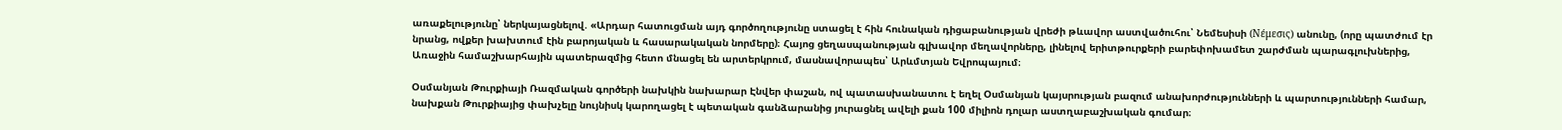առաքելությունը՝ ներկայացնելով. «Արդար հատուցման այդ գործողությունը ստացել է հին հունական դիցաբանության վրեժի թևավոր աստվածուհու՝ Նեմեսիսի (Νέμεσις) անունը, (որը պատժում էր նրանց, ովքեր խախտում էին բարոյական և հասարակական նորմերը)։ Հայոց ցեղասպանության գլխավոր մեղավորները, լինելով երիտթուրքերի բարեփոխամետ շարժման պարագլուխներից, Առաջին համաշխարհային պատերազմից հետո մնացել են արտերկրում, մասնավորապես՝ Արևմտյան Եվրոպայում։

Օսմանյան Թուրքիայի Ռազմական գործերի նախկին նախարար Էնվեր փաշան, ով պատասխանատու է եղել Օսմանյան կայսրության բազում անախորժությունների և պարտությունների համար, նախքան Թուրքիայից փախչելը նույնիսկ կարողացել է պետական գանձարանից յուրացնել ավելի քան 100 միլիոն դոլար աստղաբաշխական գումար։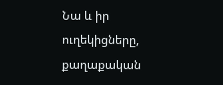Նա և իր ուղեկիցները, քաղաքական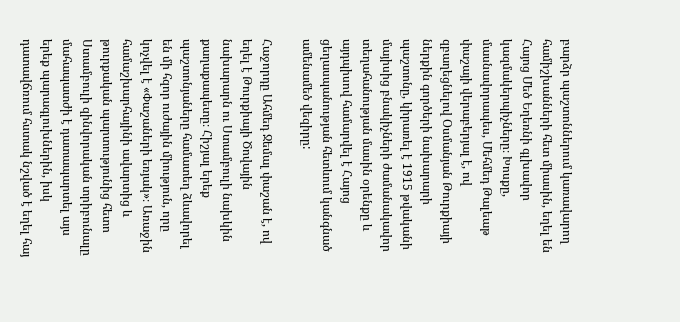բարձր պաշտոններում կառավարող համիշխանների հետ միասին, եղել են Հայոց Մեծ Եղեռնի գլխավոր կազմակերպիչները։ Խոսքը, մասնավորապես, Մեհմեդ Թալեաթ փաշայի վերաբերյալ է, ով զբաղեցնելով Օսմանյան Թուրքիայի ներքին գործերի նախարարի պաշտոնը, կիրառել է 1915 թվականի մայիսից բնակիչների ժամանակավոր տեղահանության մասին օրենքը և այդպիսով համարվել է Հայոց ցեղասպանության հետևում կանգնած ամենամեծ վեզիրը:

Հաջորդը Ահմեդ Ջեմալ փաշան է, ով եղել է Թուրքիայի Ծովային նախարարն ու Ստամբուլի նախկին քաղաքապետը։ Հիշյալ երեք պաշտոնյաները համատեղ ձևավորել են մի հզոր ուժային միություն, որը կոչվել է «Փաշաների եռյակ»։ Առաջին համաշխարհայինի ավարտից և թուրքական պարտությունից հետո Ստամբուլի զինվորական տրիբունալը մահապատժի է դատապարտել այս երեք պարագլուխներին, իսկ դատավճռում հստակ նշված է եղել հայ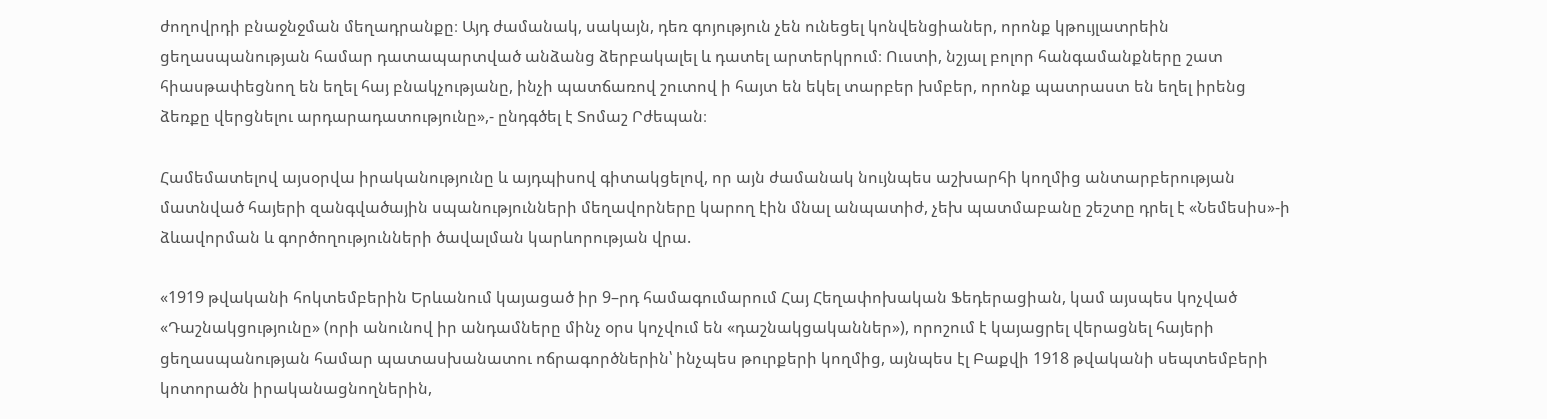ժողովրդի բնաջնջման մեղադրանքը։ Այդ ժամանակ, սակայն, դեռ գոյություն չեն ունեցել կոնվենցիաներ, որոնք կթույլատրեին ցեղասպանության համար դատապարտված անձանց ձերբակալել և դատել արտերկրում։ Ուստի, նշյալ բոլոր հանգամանքները շատ հիասթափեցնող են եղել հայ բնակչությանը, ինչի պատճառով շուտով ի հայտ են եկել տարբեր խմբեր, որոնք պատրաստ են եղել իրենց ձեռքը վերցնելու արդարադատությունը»,- ընդգծել է Տոմաշ Րժեպան։

Համեմատելով այսօրվա իրականությունը և այդպիսով գիտակցելով, որ այն ժամանակ նույնպես աշխարհի կողմից անտարբերության մատնված հայերի զանգվածային սպանությունների մեղավորները կարող էին մնալ անպատիժ, չեխ պատմաբանը շեշտը դրել է «Նեմեսիս»-ի ձևավորման և գործողությունների ծավալման կարևորության վրա.

«1919 թվականի հոկտեմբերին Երևանում կայացած իր 9–րդ համագումարում Հայ Հեղափոխական Ֆեդերացիան, կամ այսպես կոչված «Դաշնակցությունը» (որի անունով իր անդամները մինչ օրս կոչվում են «դաշնակցականներ»), որոշում է կայացրել վերացնել հայերի ցեղասպանության համար պատասխանատու ոճրագործներին՝ ինչպես թուրքերի կողմից, այնպես էլ Բաքվի 1918 թվականի սեպտեմբերի կոտորածն իրականացնողներին,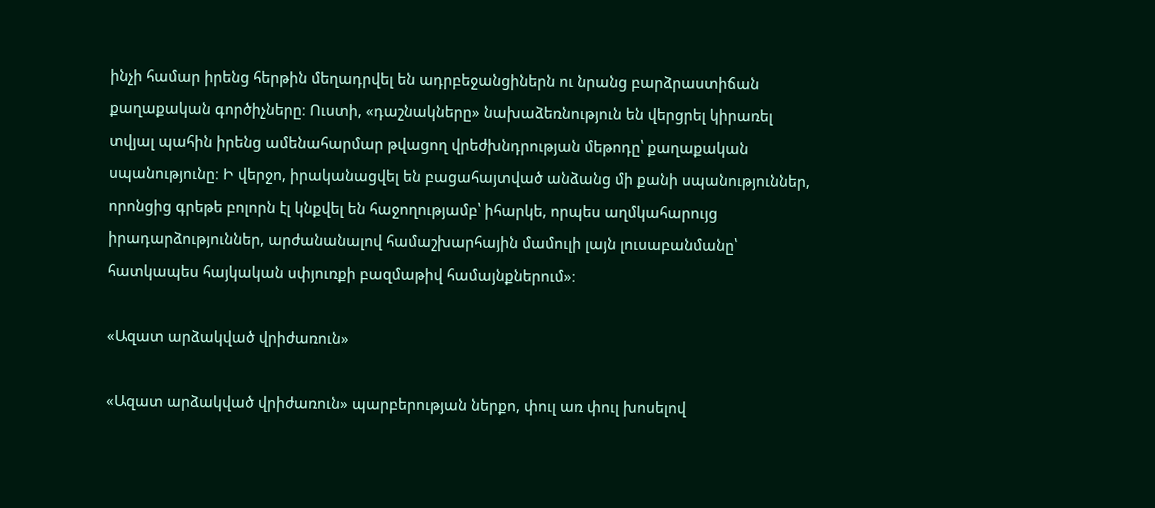ինչի համար իրենց հերթին մեղադրվել են ադրբեջանցիներն ու նրանց բարձրաստիճան քաղաքական գործիչները։ Ուստի, «դաշնակները» նախաձեռնություն են վերցրել կիրառել տվյալ պահին իրենց ամենահարմար թվացող վրեժխնդրության մեթոդը՝ քաղաքական սպանությունը։ Ի վերջո, իրականացվել են բացահայտված անձանց մի քանի սպանություններ, որոնցից գրեթե բոլորն էլ կնքվել են հաջողությամբ՝ իհարկե, որպես աղմկահարույց իրադարձություններ, արժանանալով համաշխարհային մամուլի լայն լուսաբանմանը՝ հատկապես հայկական սփյուռքի բազմաթիվ համայնքներում»։

«Ազատ արձակված վրիժառուն»

«Ազատ արձակված վրիժառուն» պարբերության ներքո, փուլ առ փուլ խոսելով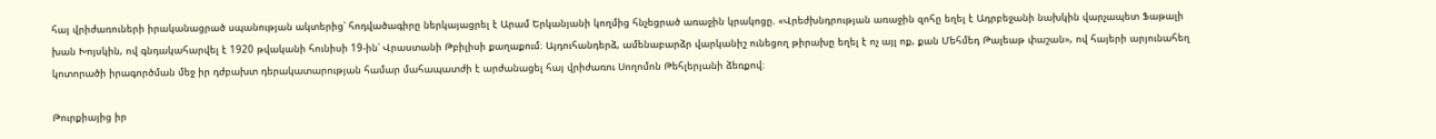հայ վրիժառուների իրականացրած սպանության ակտերից՝ հոդվածագիրը ներկայացրել է Արամ Երկանյանի կողմից հնչեցրած առաջին կրակոցը. «Վրեժխնդրության առաջին զոհը եղել է Ադրբեջանի նախկին վարչապետ Ֆաթալի խան Խոյսկին, ով գնդակահարվել է 1920 թվականի հունիսի 19-ին՝ Վրաստանի Թբիլիսի քաղաքում։ Այդուհանդերձ, ամենաբարձր վարկանիշ ունեցող թիրախը եղել է ոչ այլ ոք, քան Մեհմեդ Թալեաթ փաշան», ով հայերի արյունահեղ կոտորածի իրագործման մեջ իր դժբախտ դերակատարության համար մահապատժի է արժանացել հայ վրիժառու Սողոմոն Թեհլերյանի ձեռքով։

Թուրքիայից իր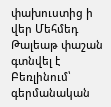փախուստից ի վեր Մեհմեդ Թալեաթ փաշան գտնվել է Բեռլինում՝ գերմանական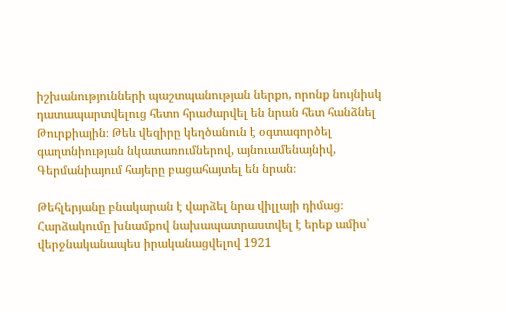իշխանությունների պաշտպանության ներքո, որոնք նույնիսկ դատապարտվելուց հետո հրաժարվել են նրան հետ հանձնել Թուրքիային։ Թեև վեզիրը կեղծանուն է օգտագործել գաղտնիության նկատառումներով, այնուամենայնիվ, Գերմանիայում հայերը բացահայտել են նրան։

Թեհլերյանը բնակարան է վարձել նրա վիլլայի դիմաց։ Հարձակումը խնամքով նախապատրաստվել է երեք ամիս՝ վերջնականապես իրականացվելով 1921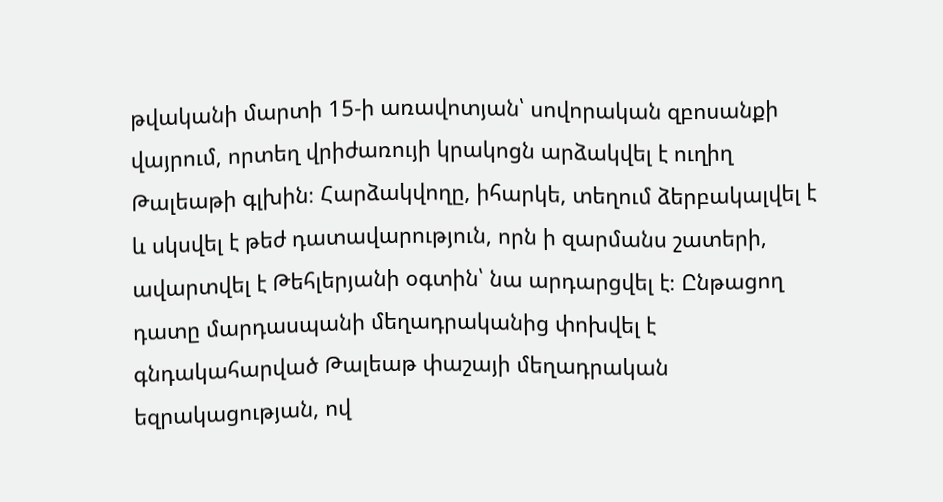թվականի մարտի 15-ի առավոտյան՝ սովորական զբոսանքի վայրում, որտեղ վրիժառույի կրակոցն արձակվել է ուղիղ Թալեաթի գլխին։ Հարձակվողը, իհարկե, տեղում ձերբակալվել է և սկսվել է թեժ դատավարություն, որն ի զարմանս շատերի, ավարտվել է Թեհլերյանի օգտին՝ նա արդարցվել է։ Ընթացող դատը մարդասպանի մեղադրականից փոխվել է գնդակահարված Թալեաթ փաշայի մեղադրական եզրակացության, ով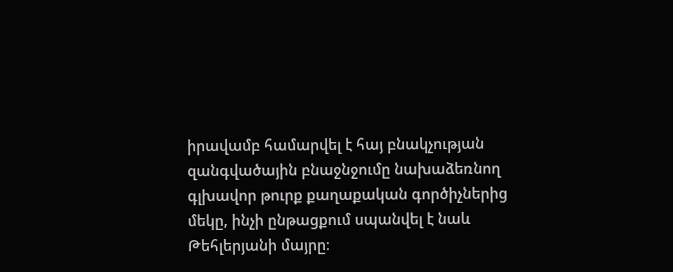իրավամբ համարվել է հայ բնակչության զանգվածային բնաջնջումը նախաձեռնող գլխավոր թուրք քաղաքական գործիչներից մեկը, ինչի ընթացքում սպանվել է նաև Թեհլերյանի մայրը։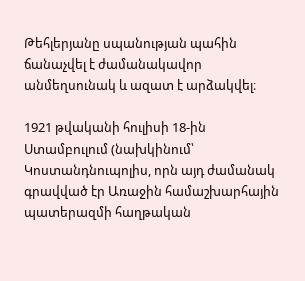Թեհլերյանը սպանության պահին ճանաչվել է ժամանակավոր անմեղսունակ և ազատ է արձակվել։

1921 թվականի հուլիսի 18-ին Ստամբուլում (նախկինում՝ Կոստանդնուպոլիս, որն այդ ժամանակ գրավված էր Առաջին համաշխարհային պատերազմի հաղթական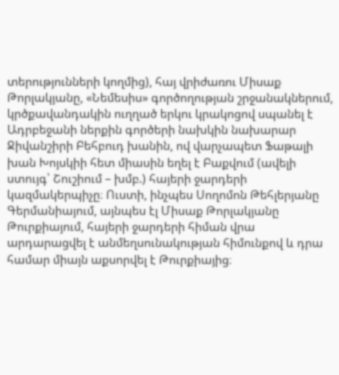տերությունների կողմից), հայ վրիժառու Միսաք Թորլակյանը, «Նեմեսիս» գործողության շրջանակներում, կրծքավանդակին ուղղած երկու կրակոցով սպանել է Ադրբեջանի ներքին գործերի նախկին նախարար Ջիվանշիրի Բեհբուդ խանին, ով վարչապետ Ֆաթալի խան Խոյսկիի հետ միասին եղել է Բաքվում (ավելի ստույգ՝ Շուշիում – խմբ.) հայերի ջարդերի կազմակերպիչը։ Ուստի, ինչպես Սողոմոն Թեհլերյանը Գերմանիայում, այնպես էլ Միսաք Թորլակյանը Թուրքիայում, հայերի ջարդերի հիման վրա արդարացվել է անմեղսունակության հիմունքով և դրա համար միայն աքսորվել է Թուրքիայից։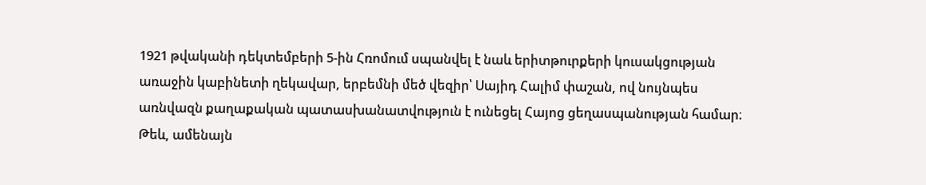1921 թվականի դեկտեմբերի 5-ին Հռոմում սպանվել է նաև երիտթուրքերի կուսակցության առաջին կաբինետի ղեկավար, երբեմնի մեծ վեզիր՝ Սայիդ Հալիմ փաշան, ով նույնպես առնվազն քաղաքական պատասխանատվություն է ունեցել Հայոց ցեղասպանության համար։ Թեև, ամենայն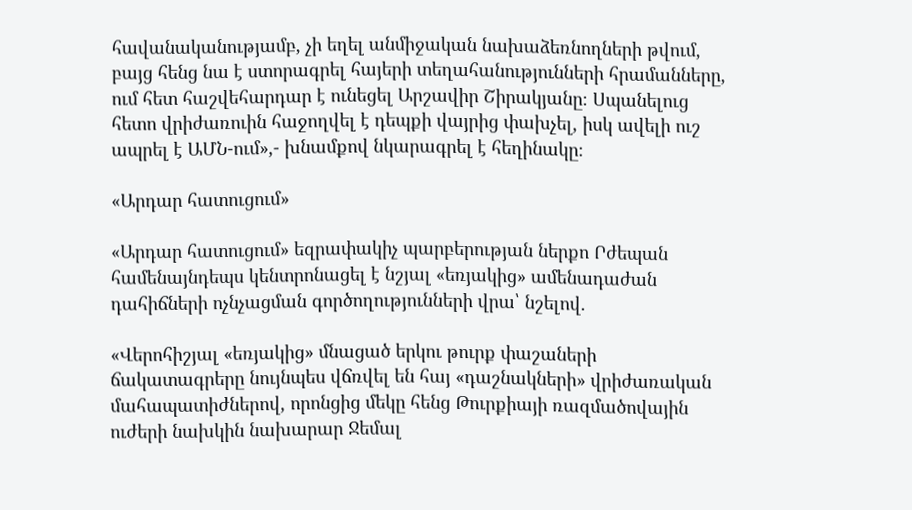հավանականությամբ, չի եղել անմիջական նախաձեռնողների թվում, բայց հենց նա է ստորագրել հայերի տեղահանությունների հրամանները, ում հետ հաշվեհարդար է ունեցել Արշավիր Շիրակյանը։ Սպանելուց հետո վրիժառուին հաջողվել է դեպքի վայրից փախչել, իսկ ավելի ուշ ապրել է ԱՄՆ-ում»,- խնամքով նկարագրել է հեղինակը։

«Արդար հատուցում»

«Արդար հատուցում» եզրափակիչ պարբերության ներքո Րժեպան համենայնդեպս կենտրոնացել է նշյալ «եռյակից» ամենադաժան դահիճների ոչնչացման գործողությունների վրա՝ նշելով.

«Վերոհիշյալ «եռյակից» մնացած երկու թուրք փաշաների ճակատագրերը նույնպես վճռվել են հայ «դաշնակների» վրիժառական մահապատիժներով, որոնցից մեկը հենց Թուրքիայի ռազմածովային ուժերի նախկին նախարար Ջեմալ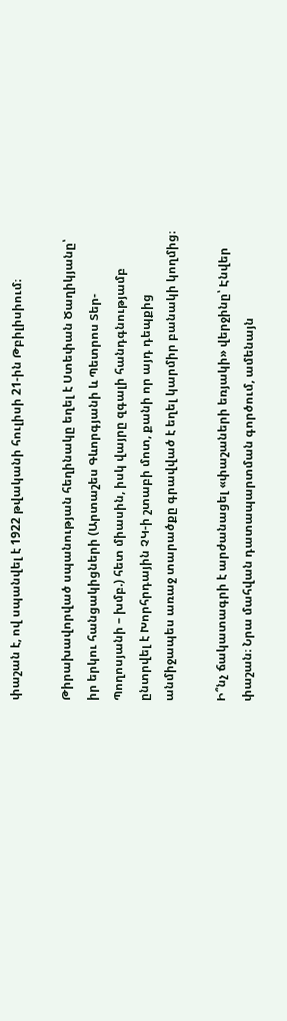փաշան է, ով սպանվել է 1922 թվականի հուլիսի 21-ին Թբիլիսիում։

Թիրախավորված սպանության հեղինակը եղել է Ստեփան Ծաղիկյանը՝ իր երկու հանցակիցների (Արտաշես Գևորգյանի և Պետրոս Տեր-Պողոսյանի – խմբ.) հետ միասին, իսկ վայրը զգալի հանդգնությամբ ընտրվել է Խորհրդային ՉԿ-ի շտաբի մոտ, քանի որ այդ դեպքից անմիջապես առաջ տարածքը գրավված է եղել կարմիր բանակի կողմից։

Ի՞նչ ճակատագրի է արժանացել «փաշաների եռյակի» վերջինը՝ Էնվեր փաշան։ Նրա մահվան դատապարտման գործում, ամենայն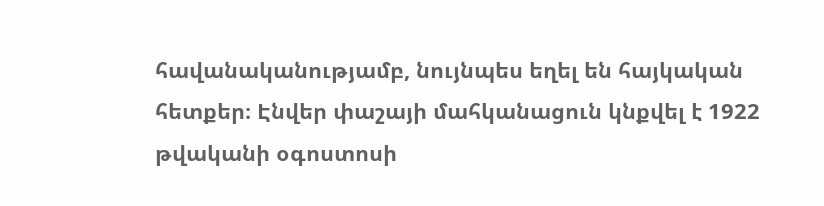հավանականությամբ, նույնպես եղել են հայկական հետքեր։ Էնվեր փաշայի մահկանացուն կնքվել է 1922 թվականի օգոստոսի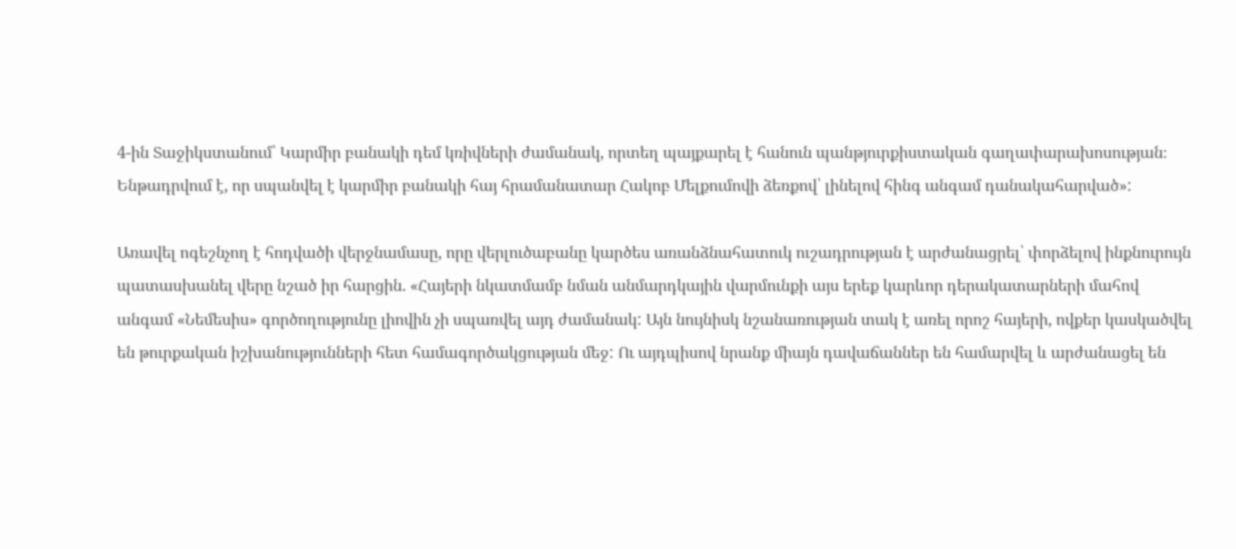4-ին Տաջիկստանում՝ Կարմիր բանակի դեմ կռիվների ժամանակ, որտեղ պայքարել է հանուն պանթյուրքիստական գաղափարախոսության։ Ենթադրվում է, որ սպանվել է կարմիր բանակի հայ հրամանատար Հակոբ Մելքումովի ձեռքով՝ լինելով հինգ անգամ դանակահարված»:

Առավել ոգեշնչող է հոդվածի վերջնամասը, որը վերլուծաբանը կարծես առանձնահատուկ ուշադրության է արժանացրել՝ փորձելով ինքնուրույն պատասխանել վերը նշած իր հարցին. «Հայերի նկատմամբ նման անմարդկային վարմունքի այս երեք կարևոր դերակատարների մահով անգամ «Նեմեսիս» գործողությունը լիովին չի սպառվել այդ ժամանակ: Այն նույնիսկ նշանառության տակ է առել որոշ հայերի, ովքեր կասկածվել են թուրքական իշխանությունների հետ համագործակցության մեջ: Ու այդպիսով նրանք միայն դավաճաններ են համարվել և արժանացել են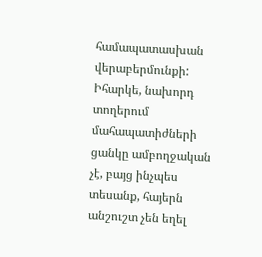համապատասխան վերաբերմունքի: Իհարկե, նախորդ տողերում մահապատիժների ցանկը ամբողջական չէ, բայց ինչպես տեսանք, հայերն անշուշտ չեն եղել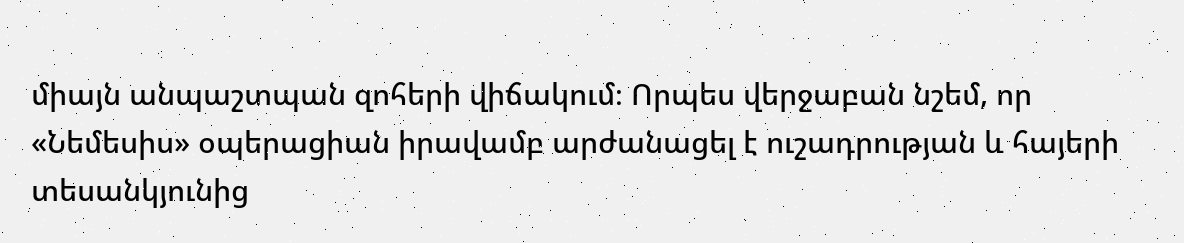միայն անպաշտպան զոհերի վիճակում։ Որպես վերջաբան նշեմ, որ «Նեմեսիս» օպերացիան իրավամբ արժանացել է ուշադրության և հայերի տեսանկյունից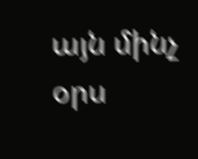այն մինչ օրս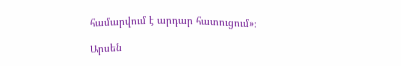համարվում է արդար հատուցում»։

Արսեն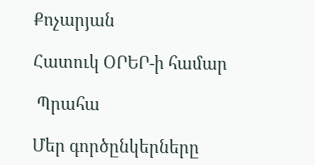Քոչարյան

Հատուկ ՕՐԵՐ-ի համար

 Պրահա

Մեր գործընկերները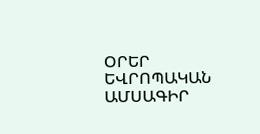ՕՐԵՐ ԵՎՐՈՊԱԿԱՆ ԱՄՍԱԳԻՐ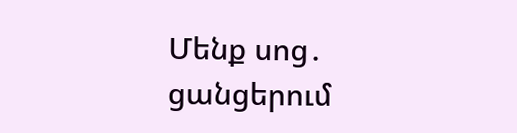Մենք սոց․ ցանցերում